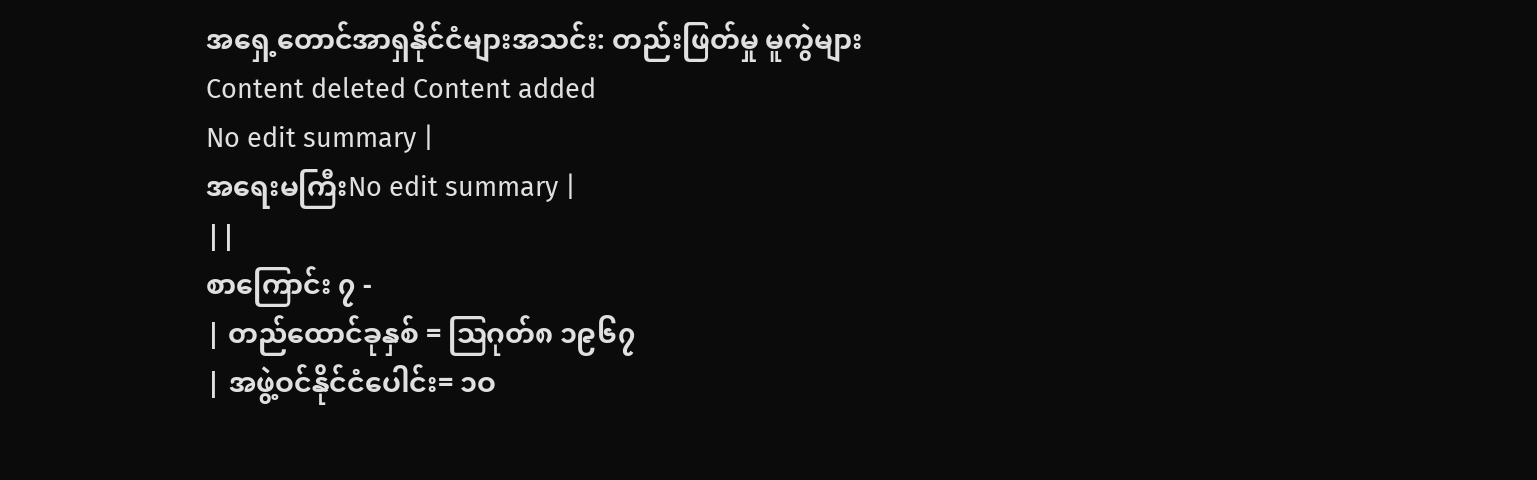အရှေ့တောင်အာရှနိုင်ငံများအသင်း: တည်းဖြတ်မှု မူကွဲများ
Content deleted Content added
No edit summary |
အရေးမကြီးNo edit summary |
||
စာကြောင်း ၇ -
| တည်ထောင်ခုနှစ် = ဩဂုတ်၈ ၁၉၆၇
| အဖွဲ့ဝင်နိုင်ငံပေါင်း= ၁ဝ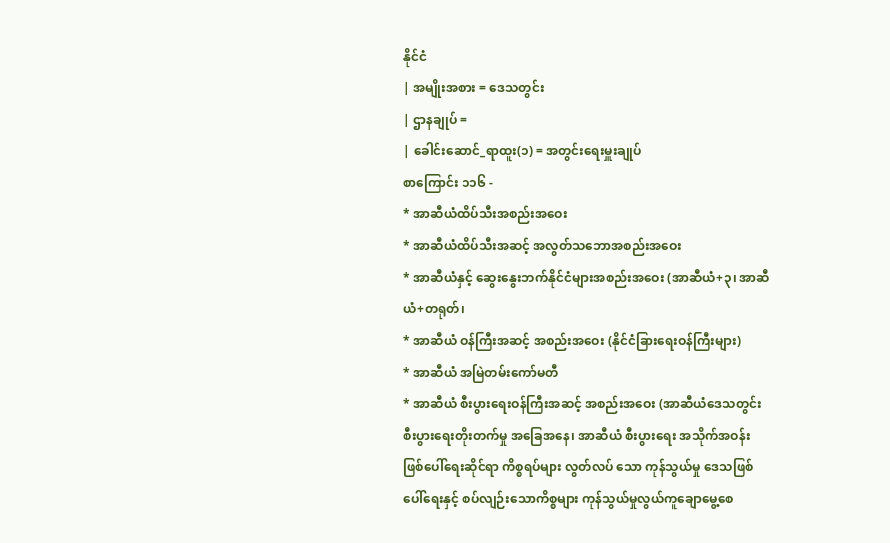နိုင်ငံ
| အမျိုးအစား = ဒေသတွင်း
| ဌာနချုပ် =
| ခေါင်းဆောင်_ရာထူး(၁) = အတွင်းရေးမှူးချုပ်
စာကြောင်း ၁၁၆ -
* အာဆီယံထိပ်သီးအစည်းအဝေး
* အာဆီယံထိပ်သီးအဆင့် အလွတ်သဘောအစည်းအဝေး
* အာဆီယံနှင့် ဆွေးနွေးဘက်နိုင်ငံများအစည်းအဝေး (အာဆီယံ+၃၊ အာဆီယံ+တရုတ်၊
* အာဆီယံ ဝန်ကြီးအဆင့် အစည်းအဝေး (နိုင်ငံခြားရေးဝန်ကြီးများ)
* အာဆီယံ အမြဲတမ်းကော်မတီ
* အာဆီယံ စီးပွားရေးဝန်ကြီးအဆင့် အစည်းအဝေး (အာဆီယံဒေသတွင်း စီးပွားရေးတိုးတက်မှု အခြေအနေ၊ အာဆီယံ စီးပွားရေး အသိုက်အဝန်း ဖြစ်ပေါ်ရေးဆိုင်ရာ ကိစ္စရပ်များ လွတ်လပ် သော ကုန်သွယ်မှု ဒေသဖြစ်ပေါ်ရေးနှင့် စပ်လျဉ်းသောကိစ္စများ ကုန်သွယ်မှုလွယ်ကူချောမွေ့စေ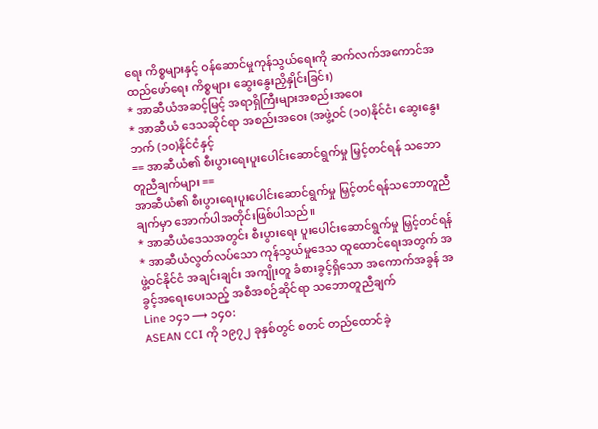ရေး ကိစ္စများနှင့် ဝန်ဆောင်မှုကုန်သွယ်ရေးကို ဆက်လက်အကောင်အထည်ဖော်ရေး ကိစ္စများ ဆွေးနွေးညှိနှိုင်းခြင်း)
* အာဆီယံအဆင့်မြင့် အရာရှိကြီးများအစည်းအဝေး
* အာဆီယံ ဒေသဆိုင်ရာ အစည်းအဝေး (အဖွဲ့ဝင် (၁၀)နိုင်ငံ၊ ဆွေးနွေးဘက် (၁၀)နိုင်ငံနှင့်
== အာဆီယံ၏ စီးပွားရေးပူးပေါင်းဆောင်ရွက်မှု မြှင့်တင်ရန် သဘောတူညီချက်များ ==
အာဆီယံ၏ စီးပွားရေးပူးပေါင်းဆောင်ရွက်မှု မြှင့်တင်ရန်သဘောတူညီချက်မှာ အောက်ပါအတိုင်းဖြစ်ပါသည်။
* အာဆီယံဒေသအတွင်း စီးပွားရေး ပူးပေါင်းဆောင်ရွက်မှု မြှင့်တင်ရန်
* အာဆီယံလွတ်လပ်သော ကုန်သွယ်မှုဒေသ ထူထောင်ရေးအတွက် အဖွဲ့ဝင်နိုင်ငံ အချင်းချင်း အကျိုးတူ ခံစားခွင့်ရှိသော အကောက်အခွန် အခွင့်အရေးပေးသည့် အစီအစဉ်ဆိုင်ရာ သဘောတူညီချက်
Line ၁၄၁ ⟶ ၁၄၀:
ASEAN CCI ကို ၁၉၇၂ ခုနှစ်တွင် စတင် တည်ထောင်ခဲ့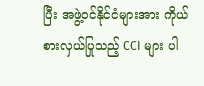ပြီး အဖွဲ့ဝင်နိုင်ငံများအား ကိုယ်စားလှယ်ပြုသည့် CCI များ ပါ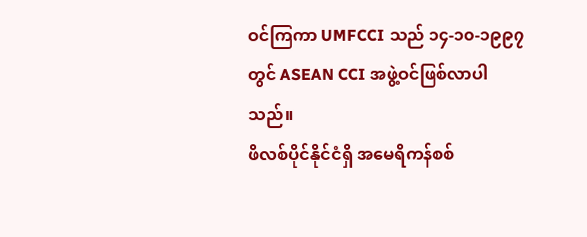ဝင်ကြကာ UMFCCI သည် ၁၄-၁၀-၁၉၉၇ တွင် ASEAN CCI အဖွဲ့ဝင်ဖြစ်လာပါသည်။
ဖိလစ်ပိုင်နိုင်ငံရှိ အမေရိကန်စစ်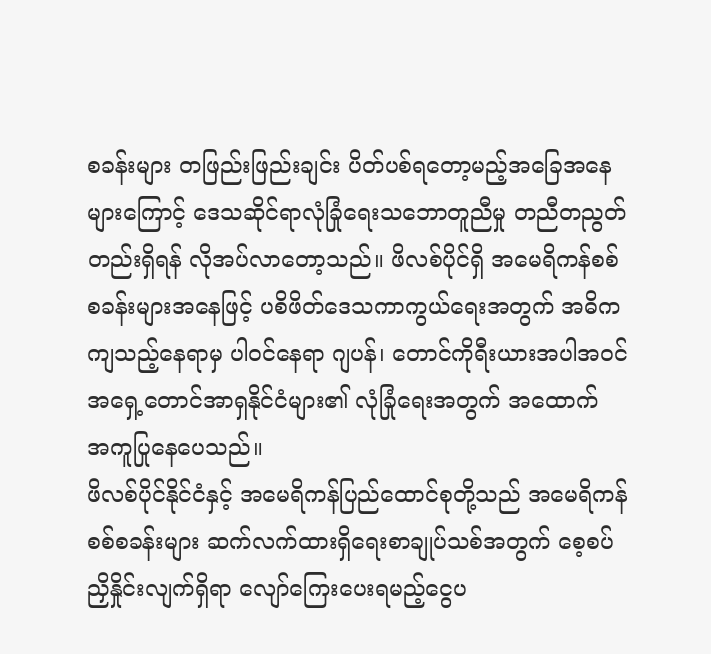စခန်းများ တဖြည်းဖြည်းချင်း ပိတ်ပစ်ရတော့မည့်အခြေအနေများကြောင့် ဒေသဆိုင်ရာလုံခြုံရေးသဘောတူညီမှု တညီတညွတ်တည်းရှိရန် လိုအပ်လာတော့သည်။ ဖိလစ်ပိုင်ရှိ အမေရိကန်စစ်စခန်းများအနေဖြင့် ပစိဖိတ်ဒေသကာကွယ်ရေးအတွက် အဓိကကျသည့်နေရာမှ ပါဝင်နေရာ ဂျပန်၊ တောင်ကိုရီးယားအပါအဝင် အရှေ့တောင်အာရှနိုင်ငံများ၏ လုံခြုံရေးအတွက် အထောက် အကူပြုနေပေသည်။
ဖိလစ်ပိုင်နိုင်ငံနှင့် အမေရိကန်ပြည်ထောင်စုတို့သည် အမေရိကန်စစ်စခန်းများ ဆက်လက်ထားရှိရေးစာချုပ်သစ်အတွက် စေ့စပ်ညှိနှိုင်းလျက်ရှိရာ လျော်ကြေးပေးရမည့်ငွေပ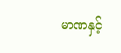မာဏနှင့်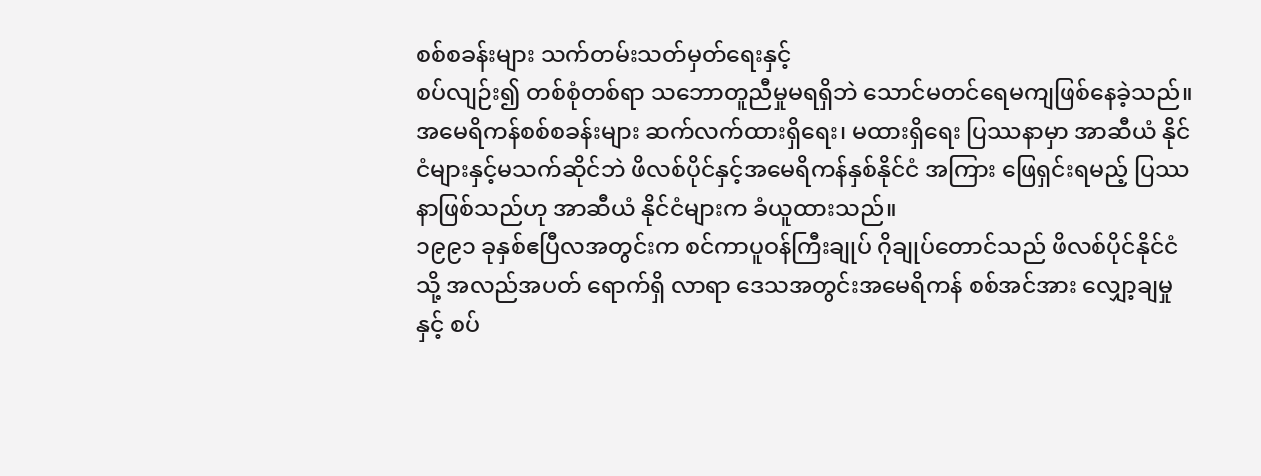စစ်စခန်းများ သက်တမ်းသတ်မှတ်ရေးနှင့်
စပ်လျဉ်း၍ တစ်စုံတစ်ရာ သဘောတူညီမှုမရရှိဘဲ သောင်မတင်ရေမကျဖြစ်နေခဲ့သည်။ အမေရိကန်စစ်စခန်းများ ဆက်လက်ထားရှိရေး၊ မထားရှိရေး ပြဿနာမှာ အာဆီယံ နိုင်ငံများနှင့်မသက်ဆိုင်ဘဲ ဖိလစ်ပိုင်နှင့်အမေရိကန်နှစ်နိုင်ငံ အကြား ဖြေရှင်းရမည့် ပြဿနာဖြစ်သည်ဟု အာဆီယံ နိုင်ငံများက ခံယူထားသည်။
၁၉၉၁ ခုနှစ်ဧပြီလအတွင်းက စင်ကာပူဝန်ကြီးချုပ် ဂိုချုပ်တောင်သည် ဖိလစ်ပိုင်နိုင်ငံသို့ အလည်အပတ် ရောက်ရှိ လာရာ ဒေသအတွင်းအမေရိကန် စစ်အင်အား လျှော့ချမှုနှင့် စပ်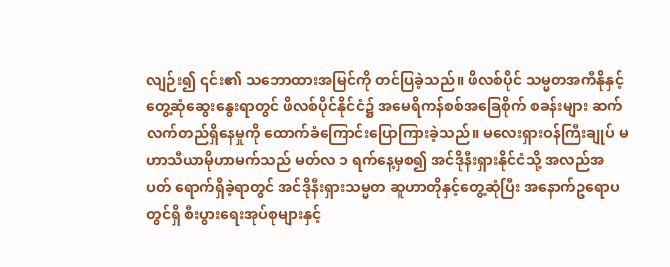လျဉ်း၍ ၎င်း၏ သဘောထားအမြင်ကို တင်ပြခဲ့သည်။ ဖိလစ်ပိုင် သမ္မတအကီနိုနှင့် တွေ့ဆုံဆွေးနွေးရာတွင် ဖိလစ်ပိုင်နိုင်ငံ၌ အမေရိကန်စစ်အခြေစိုက် စခန်းများ ဆက်လက်တည်ရှိနေမှုကို ထောက်ခံကြောင်းပြောကြားခဲ့သည်။ မလေးရှားဝန်ကြီးချုပ် မဟာသီယာမိုဟာမက်သည် မတ်လ ၁ ရက်နေ့မှစ၍ အင်ဒိုနီးရှားနိုင်ငံသို့ အလည်အပတ် ရောက်ရှိခဲ့ရာတွင် အင်ဒိုနီးရှားသမ္မတ ဆူဟာတိုနှင့်တွေ့ဆုံပြီး အနောက်ဥရောပတွင်ရှိ စီးပွားရေးအုပ်စုများနှင့်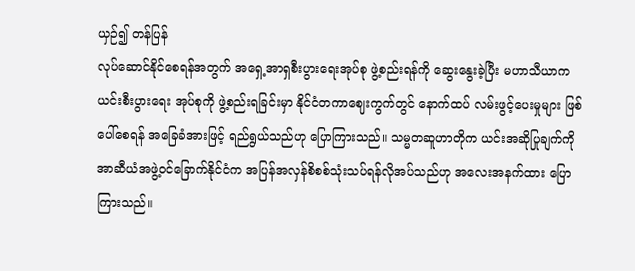ယှဉ်၍ တန်ပြန်
လုပ်ဆောင်နိုင်စေရန်အတွက် အရှေ့အာရှစီးပွားရေးအုပ်စု ဖွဲ့စည်းရန်ကို ဆွေးနွေးခဲ့ပြီး မဟာသီယာက ယင်းစီးပွားရေး အုပ်စုကို ဖွဲ့စည်းရခြင်းမှာ နိုင်ငံတကာဈေးကွက်တွင် နောက်ထပ် လမ်းဖွင့်ပေးမှုများ ဖြစ်ပေါ်စေရန် အခြေခံအားဖြင့် ရည်ရွယ်သည်ဟု ပြောကြားသည်။ သမ္မတဆူဟာတိုက ယင်းအဆိုပြုချက်ကို အာဆီယံအဖွဲ့ဝင်ခြောက်နိုင်ငံက အပြန်အလှန်စိစစ်သုံးသပ်ရန်လိုအပ်သည်ဟု အလေးအနက်ထား ပြောကြားသည်။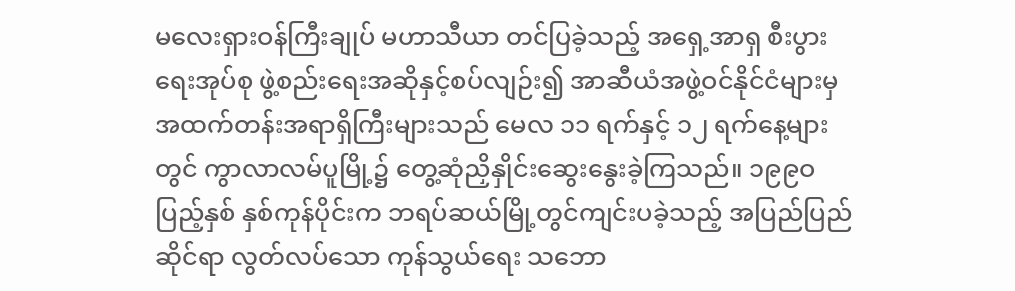မလေးရှားဝန်ကြီးချုပ် မဟာသီယာ တင်ပြခဲ့သည့် အရှေ့အာရှ စီးပွားရေးအုပ်စု ဖွဲ့စည်းရေးအဆိုနှင့်စပ်လျဉ်း၍ အာဆီယံအဖွဲ့ဝင်နိုင်ငံများမှ အထက်တန်းအရာရှိကြီးများသည် မေလ ၁၁ ရက်နှင့် ၁၂ ရက်နေ့များတွင် ကွာလာလမ်ပူမြို့၌ တွေ့ဆုံညှိနှိုင်းဆွေးနွေးခဲ့ကြသည်။ ၁၉၉ဝ ပြည့်နှစ် နှစ်ကုန်ပိုင်းက ဘရပ်ဆယ်မြို့တွင်ကျင်းပခဲ့သည့် အပြည်ပြည်ဆိုင်ရာ လွတ်လပ်သော ကုန်သွယ်ရေး သဘော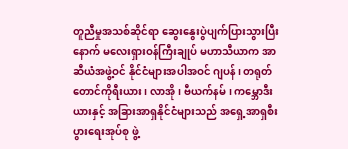တူညီမှုအသစ်ဆိုင်ရာ ဆွေးနွေးပွဲပျက်ပြားသွားပြီးနောက် မလေးရှားဝန်ကြီးချုပ် မဟာသီယာက အာဆီယံအဖွဲ့ဝင် နိုင်ငံများအပါအဝင် ဂျပန်၊ တရုတ် တောင်ကိုရီးယား၊ လာအို၊ ဗီယက်နမ်၊ ကမ္ဘောဒီးယားနှင့် အခြားအာရှနိုင်ငံများသည် အရှေ့အာရှစီးပွားရေးအုပ်စု ဖွဲ့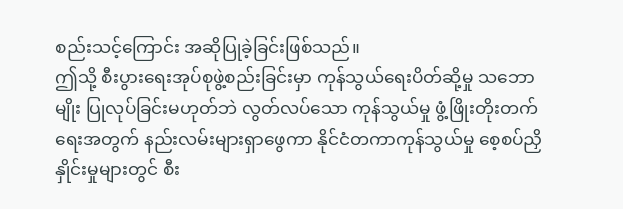စည်းသင့်ကြောင်း အဆိုပြုခဲ့ခြင်းဖြစ်သည်။
ဤသို့ စီးပွားရေးအုပ်စုဖွဲ့စည်းခြင်းမှာ ကုန်သွယ်ရေးပိတ်ဆို့မှု သဘောမျိုး ပြုလုပ်ခြင်းမဟုတ်ဘဲ လွတ်လပ်သော ကုန်သွယ်မှု ဖွံ့ဖြိုးတိုးတက်ရေးအတွက် နည်းလမ်းများရှာဖွေကာ နိုင်ငံတကာကုန်သွယ်မှု စေ့စပ်ညှိနှိုင်းမှုများတွင် စီး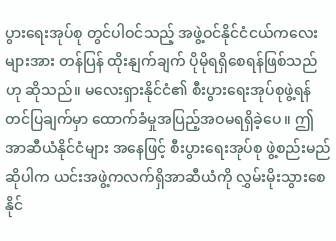ပွားရေးအုပ်စု တွင်ပါဝင်သည့် အဖွဲ့ဝင်နိုင်ငံငယ်ကလေးများအား တန်ပြန် ထိုးနျက်ချက် ပိုမိုရရှိစေရန်ဖြစ်သည်ဟု ဆိုသည်။ မလေးရှားနိုင်ငံ၏ စီးပွားရေးအုပ်စုဖွဲ့ရန် တင်ပြချက်မှာ ထောက်ခံမှုအပြည့်အဝမရရှိခဲ့ပေ။ ဤအာဆီယံနိုင်ငံများ အနေဖြင့် စီးပွားရေးအုပ်စု ဖွဲ့စည်းမည်ဆိုပါက ယင်းအဖွဲ့ကလက်ရှိအာဆီယံကို လွှမ်းမိုးသွားစေနိုင်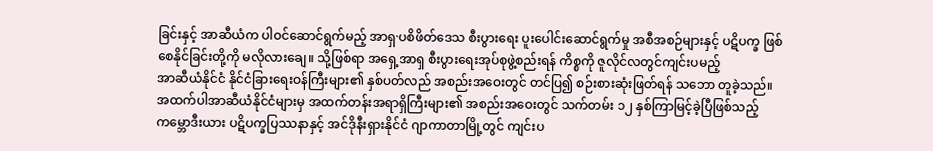ခြင်းနှင့် အာဆီယံက ပါဝင်ဆောင်ရွက်မည့် အာရှ·ပစိဖိတ်ဒေသ စီးပွားရေး ပူးပေါင်းဆောင်ရွက်မှု အစီအစဉ်များနှင့် ပဋိပက္ခ ဖြစ်စေနိုင်ခြင်းတို့ကို မလိုလားချေ။ သို့ဖြစ်ရာ အရှေ့အာရှ စီးပွားရေးအုပ်စုဖွဲ့စည်းရန် ကိစ္စကို ဇူလိုင်လတွင်ကျင်းပမည့်
အာဆီယံနိုင်ငံ နိုင်ငံခြားရေးဝန်ကြီးများ၏ နှစ်ပတ်လည် အစည်းအဝေးတွင် တင်ပြ၍ စဉ်းစားဆုံးဖြတ်ရန် သဘော တူခဲ့သည်။
အထက်ပါအာဆီယံနိုင်ငံများမှ အထက်တန်းအရာရှိကြီးများ၏ အစည်းအဝေးတွင် သက်တမ်း ၁၂ နှစ်ကြာမြင့်ခဲ့ပြီဖြစ်သည့် ကမ္ဘောဒီးယား ပဋိပက္ခပြဿနာနှင့် အင်ဒိုနီးရှားနိုင်ငံ ဂျာကာတာမြို့တွင် ကျင်းပ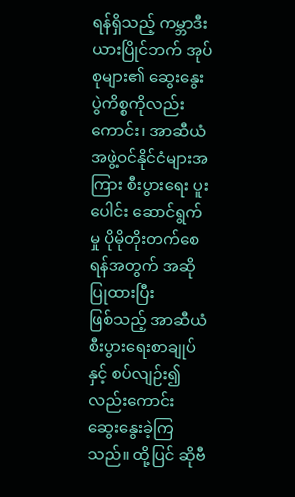ရန်ရှိသည့် ကမ္ဘာဒီးယားပြိုင်ဘက် အုပ်စုများ၏ ဆွေးနွေးပွဲကိစ္စကိုလည်းကောင်း၊ အာဆီယံအဖွဲ့ဝင်နိုင်ငံများအကြား စီးပွားရေး ပူးပေါင်း ဆောင်ရွက်မှု ပိုမိုတိုးတက်စေရန်အတွက် အဆိုပြုထားပြီး
ဖြစ်သည့် အာဆီယံ စီးပွားရေးစာချုပ်နှင့် စပ်လျဉ်း၍ လည်းကောင်း ဆွေးနွေးခဲ့ကြသည်။ ထို့ပြင် ဆိုဗီ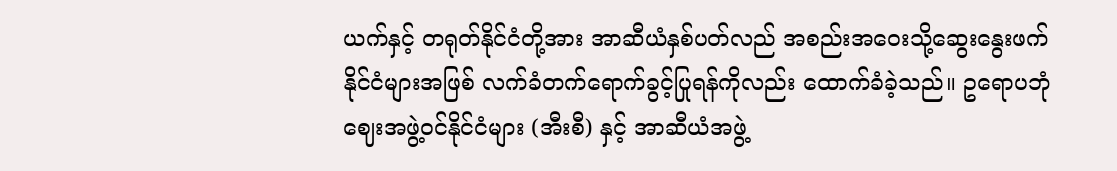ယက်နှင့် တရုတ်နိုင်ငံတို့အား အာဆီယံနှစ်ပတ်လည် အစည်းအဝေးသို့ဆွေးနွေးဖက်နိုင်ငံများအဖြစ် လက်ခံတက်ရောက်ခွင့်ပြုရန်ကိုလည်း ထောက်ခံခဲ့သည်။ ဥရောပဘုံဈေးအဖွဲ့ဝင်နိုင်ငံများ (အီးစီ) နှင့် အာဆီယံအဖွဲ့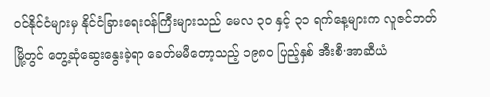ဝင်နိုင်ငံများမှ နိုင်ငံခြားရေးဝန်ကြီးများသည် မေလ ၃ဝ နှင့် ၃၁ ရက်နေ့များက လူဇင်ဘတ်
မြို့တွင် တွေ့ဆုံဆွေးနွေးခဲ့ရာ ခေတ်မမီတော့သည့် ၁၉၈ဝ ပြည့်နှစ် အီးစီ·အာဆီယံ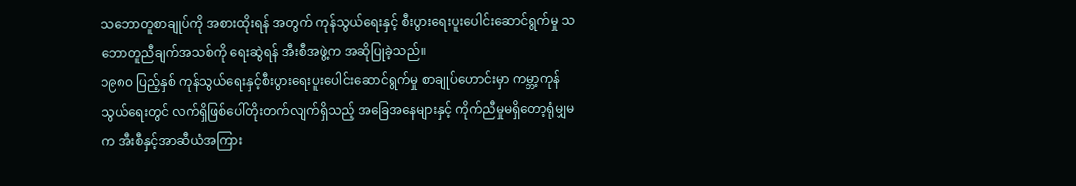သဘောတူစာချုပ်ကို အစားထိုးရန် အတွက် ကုန်သွယ်ရေးနှင့် စီးပွားရေးပူးပေါင်းဆောင်ရွက်မှု သဘောတူညီချက်အသစ်ကို ရေးဆွဲရန် အီးစီအဖွဲ့က အဆိုပြုခဲ့သည်။
၁၉၈ဝ ပြည့်နှစ် ကုန်သွယ်ရေးနှင့်စီးပွားရေးပူးပေါင်းဆောင်ရွက်မှု စာချုပ်ဟောင်းမှာ ကမ္ဘာ့ကုန်သွယ်ရေးတွင် လက်ရှိဖြစ်ပေါ်တိုးတက်လျက်ရှိသည့် အခြေအနေများနှင့် ကိုက်ညီမှုမရှိတော့ရုံမျှမက အီးစီနှင့်အာဆီယံအကြား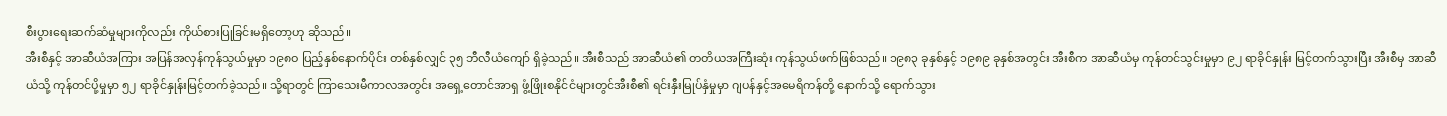စီးပွားရေးဆက်ဆံမှုများကိုလည်း ကိုယ်စားပြုခြင်းမရှိတော့ဟု ဆိုသည်။
အီးစီနှင့် အာဆီယံအကြား အပြန်အလှန်ကုန်သွယ်မှုမှာ ၁၉၈ဝ ပြည့်နှစ်နောက်ပိုင်း တစ်နှစ်လျှင် ၃၅ ဘီလီယံကျော် ရှိခဲ့သည်။ အီးစီသည် အာဆီယံ၏ တတိယအကြီးဆုံး ကုန်သွယ်ဖက်ဖြစ်သည်။ ၁၉၈၃ ခုနှစ်နှင့် ၁၉၈၉ ခုနှစ်အတွင်း အီးစီက အာဆီယံမှ ကုန်တင်သွင်းမှုမှာ ၉၂ ရာခိုင်နှုန်း မြင့်တက်သွားပြီး အီးစီမှ အာဆီယံသို့ ကုန်တင်ပို့မှုမှာ ၅၂ ရာခိုင်နှုန်းမြင့်တက်ခဲ့သည်။ သို့ရာတွင် ကြာသေးမီကာလအတွင်း အရှေ့တောင်အာရှ ဖွံ့ဖြိုးစနိုင်ငံများတွင်အီးစီ၏ ရင်းနှီးမြုပ်နှံမှုမှာ ဂျပန်နှင့်အမေရိကန်တို့ နောက်သို့ ရောက်သွား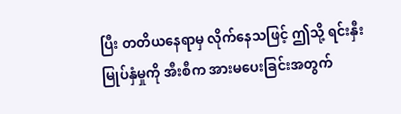ပြီး တတိယနေရာမှ လိုက်နေသဖြင့် ဤသို့ ရင်းနှီးမြုပ်နှံမှုကို အီးစီက အားမပေးခြင်းအတွက်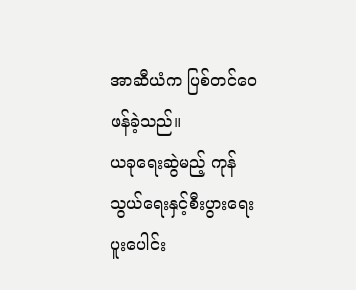အာဆီယံက ပြစ်တင်ဝေဖန်ခဲ့သည်။
ယခုရေးဆွဲမည့် ကုန်သွယ်ရေးနှင့်စီးပွားရေးပူးပေါင်း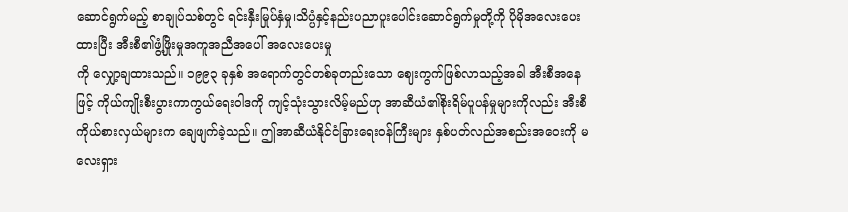ဆောင်ရွက်မည့် စာချုပ်သစ်တွင် ရင်းနှီးမြုပ်နှံမှု၊သိပ္ပံနှင့်နည်းပညာပူးပေါင်းဆောင်ရွက်မှုတို့ကို ပိုမိုအလေးပေးထားပြီး အီးစီ၏ဖွံ့ဖြိုးမှုအကူအညီအပေါ် အလေးပေးမှု
ကို လျှော့ချထားသည်။ ၁၉၉၃ ခုနှစ် အရောက်တွင်တစ်ခုတည်းသော ဈေးကွက်ဖြစ်လာသည့်အခါ အီးစီအနေဖြင့် ကိုယ်ကျိုးစီးပွားကာကွယ်ရေးဝါဒကို ကျင့်သုံးသွားလိမ့်မည်ဟု အာဆီယံ၏စိုးရိမ်ပူပန်မှုများကိုလည်း အီးစီ
ကိုယ်စားလှယ်များက ချေဖျက်ခဲ့သည်။ ဤအာဆီယံနိုင်ငံခြားရေးဝန်ကြီးများ နှစ်ပတ်လည်အစည်းအဝေးကို မလေးရှား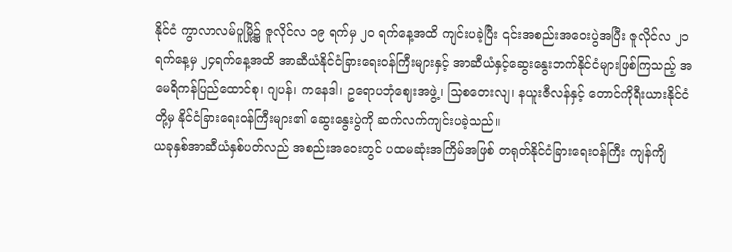နိုင်ငံ ကွာလာလမ်ပူမြို့၌ ဇူလိုင်လ ၁၉ ရက်မှ ၂ဝ ရက်နေ့အထိ ကျင်းပခဲ့ပြီး ၎င်းအစည်းအဝေးပွဲအပြီး ဇူလိုင်လ ၂၁ ရက်နေ့မှ ၂၄ရက်နေ့အထိ အာဆီယံနိုင်ငံခြားရေးဝန်ကြီးများနှင့် အာဆီယံနှင့်ဆွေးနွေးဘက်နိုင်ငံများဖြစ်ကြသည့် အမေရိကန်ပြည်ထောင်စု၊ ဂျပန်၊ ကနေဒါ၊ ဥရောပဘုံဈေးအဖွဲ့၊ သြစတေးလျ၊ နယူးဇီလန်နှင့် တောင်ကိုရီးယားနိုင်ငံတို့မှ နိုင်ငံခြားရေးဝန်ကြီးများ၏ ဆွေးနွေးပွဲကို ဆက်လက်ကျင်းပခဲ့သည်။
ယခုနှစ်အာဆီယံနှစ်ပတ်လည် အစည်းအဝေးတွင် ပထမဆုံးအကြိမ်အဖြစ် တရုတ်နိုင်ငံခြားရေးဝန်ကြီး ကျန်ကျိ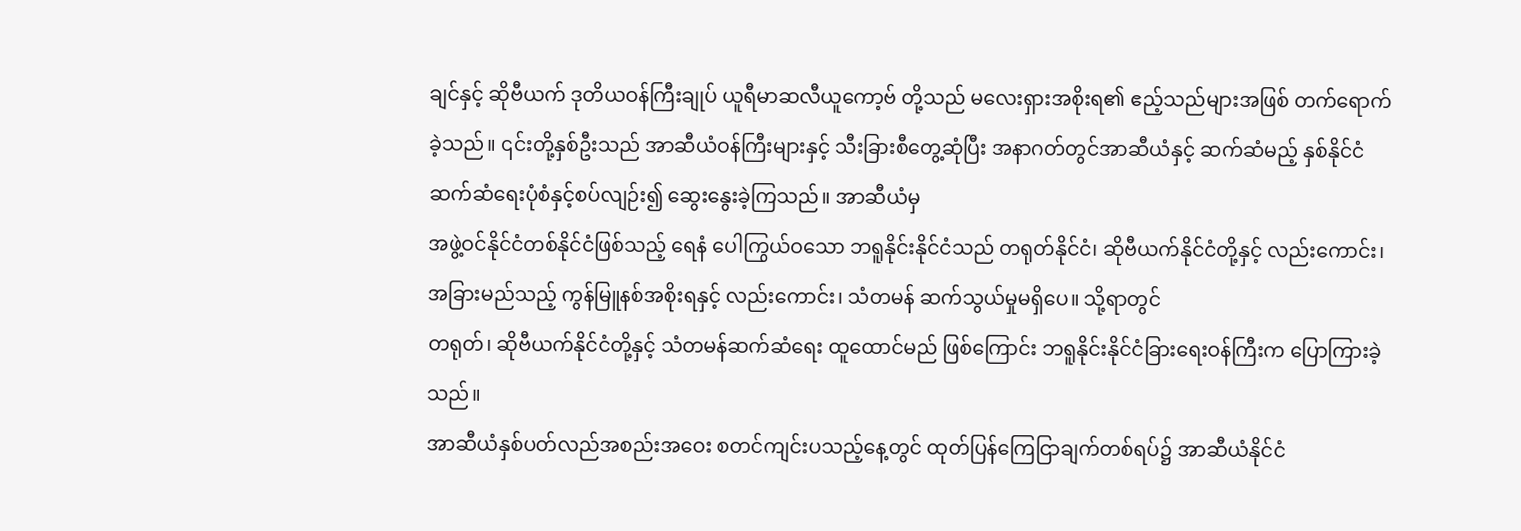ချင်နှင့် ဆိုဗီယက် ဒုတိယဝန်ကြီးချုပ် ယူရီမာဆလီယူကော့ဗ် တို့သည် မလေးရှားအစိုးရ၏ ဧည့်သည်များအဖြစ် တက်ရောက်ခဲ့သည်။ ၎င်းတို့နှစ်ဦးသည် အာဆီယံဝန်ကြီးများနှင့် သီးခြားစီတွေ့ဆုံပြီး အနာဂတ်တွင်အာဆီယံနှင့် ဆက်ဆံမည့် နှစ်နိုင်ငံ ဆက်ဆံရေးပုံစံနှင့်စပ်လျဉ်း၍ ဆွေးနွေးခဲ့ကြသည်။ အာဆီယံမှ
အဖွဲ့ဝင်နိုင်ငံတစ်နိုင်ငံဖြစ်သည့် ရေနံ ပေါကြွယ်ဝသော ဘရူနိုင်းနိုင်ငံသည် တရုတ်နိုင်ငံ၊ ဆိုဗီယက်နိုင်ငံတို့နှင့် လည်းကောင်း၊ အခြားမည်သည့် ကွန်မြူနစ်အစိုးရနှင့် လည်းကောင်း၊ သံတမန် ဆက်သွယ်မှုမရှိပေ။ သို့ရာတွင်
တရုတ်၊ ဆိုဗီယက်နိုင်ငံတို့နှင့် သံတမန်ဆက်ဆံရေး ထူထောင်မည် ဖြစ်ကြောင်း ဘရူနိုင်းနိုင်ငံခြားရေးဝန်ကြီးက ပြောကြားခဲ့သည်။
အာဆီယံနှစ်ပတ်လည်အစည်းအဝေး စတင်ကျင်းပသည့်နေ့တွင် ထုတ်ပြန်ကြေငြာချက်တစ်ရပ်၌ အာဆီယံနိုင်ငံ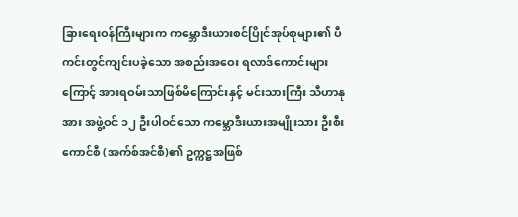ခြားရေးဝန်ကြီးများက ကမ္ဘောဒီးယားစင်ပြိုင်အုပ်စုများ၏ ပီကင်းတွင်ကျင်းပခဲ့သော အစည်းအဝေး ရလာဒ်ကောင်းများကြောင့် အားရဝမ်းသာဖြစ်မိကြောင်းနှင့် မင်းသားကြီး သီဟာနုအား အဖွဲ့ဝင် ၁၂ ဦးပါဝင်သော ကမ္ဘောဒီးယားအမျိုးသား ဦးစီးကောင်စီ (အက်စ်အင်စီ)၏ ဥက္ကဋ္ဌအဖြစ်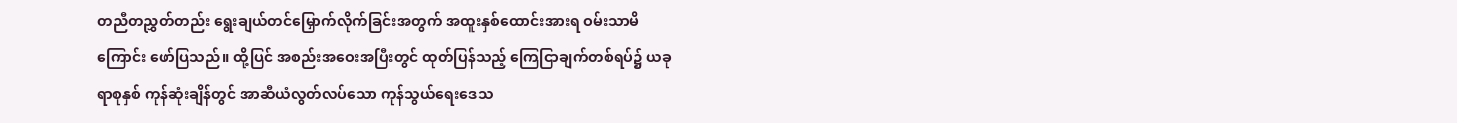တညီတညွှတ်တည်း ရွေးချယ်တင်မြှောက်လိုက်ခြင်းအတွက် အထူးနှစ်ထောင်းအားရ ဝမ်းသာမိကြောင်း ဖော်ပြသည်။ ထို့ပြင် အစည်းအဝေးအပြီးတွင် ထုတ်ပြန်သည့် ကြေငြာချက်တစ်ရပ်၌ ယခုရာစုနှစ် ကုန်ဆုံးချိန်တွင် အာဆီယံလွတ်လပ်သော ကုန်သွယ်ရေးဒေသ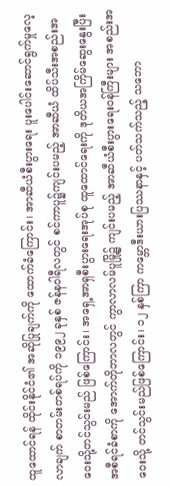ထူထောင်ရန် ထိုင်းနိုင်ငံ၏ အဆိုပြုချက်ကို ထောက်ခံကြောင်း၊ အာဆီယံစီးပွားရေး ပူးပေါင်းဆောင်ရွက်မှုလေ့လာချက် စာတမ်းတစ်ရပ်ကို ၁၉၉၂ ခုနှစ် ဇန်နဝါရီလတွင် စင်ကာပူ၌ကျင်းပမည့် အာဆီယံ ထိပ်သီးအစည်းအဝေးသို့တင်သွင်းမည် ဖြစ်ကြောင်း၊ အရှေ့အာရှစီးပွားရေးအုပ်စု ထူထောင်ရေးကို ဒုတိယအကြိမ်ဆွေးနွေးပြီး အစီရင်ခံစာကို အောက်တိုဘာလတွင် ကွာလာလမ်ပူမြို့၌ ကျင်းပမည့် အာဆီယံစီးပွားရေးဝန်ကြီးများ အစည်းအဝေးသို့ တင်သွင်းမည်ဖြစ်ကြောင်း၊ ၁၂ နှစ်ကြာ ကမ္ဘောဒီးယားပြဿနာနှင့် ပတ်သက်သည့် သဘော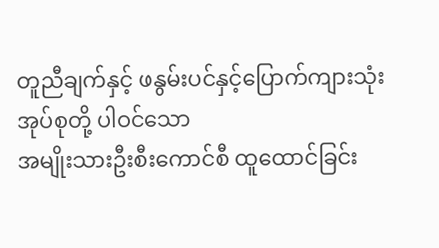တူညီချက်နှင့် ဖနွမ်းပင်နှင့်ပြောက်ကျားသုံးအုပ်စုတို့ ပါဝင်သော
အမျိုးသားဦးစီးကောင်စီ ထူထောင်ခြင်း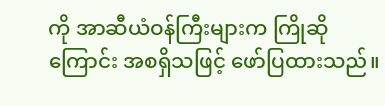ကို အာဆီယံဝန်ကြီးများက ကြိုဆိုကြောင်း အစရှိသဖြင့် ဖော်ပြထားသည်။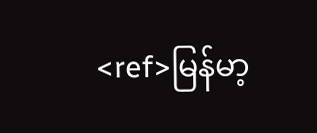<ref>မြန်မာ့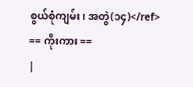စွယ်စုံကျမ်း၊ အတွဲ(၁၄)</ref>
== ကိုးကား ==
|